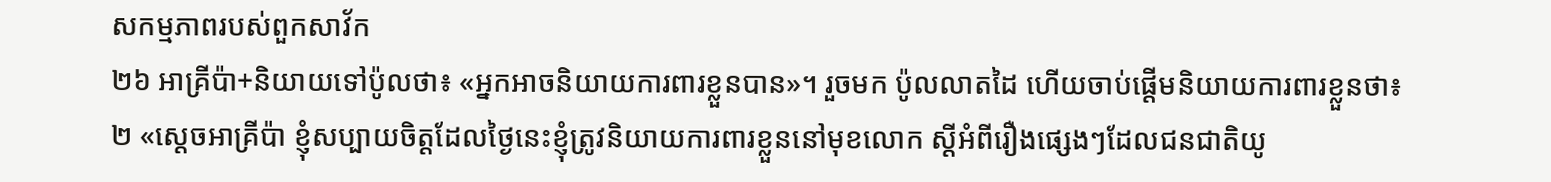សកម្មភាពរបស់ពួកសាវ័ក
២៦ អាគ្រីប៉ា+និយាយទៅប៉ូលថា៖ «អ្នកអាចនិយាយការពារខ្លួនបាន»។ រួចមក ប៉ូលលាតដៃ ហើយចាប់ផ្ដើមនិយាយការពារខ្លួនថា៖
២ «ស្ដេចអាគ្រីប៉ា ខ្ញុំសប្បាយចិត្តដែលថ្ងៃនេះខ្ញុំត្រូវនិយាយការពារខ្លួននៅមុខលោក ស្ដីអំពីរឿងផ្សេងៗដែលជនជាតិយូ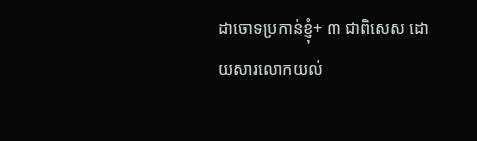ដាចោទប្រកាន់ខ្ញុំ+ ៣ ជាពិសេស ដោយសារលោកយល់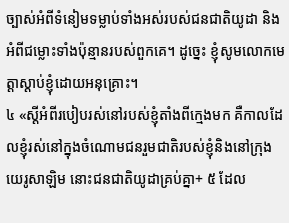ច្បាស់អំពីទំនៀមទម្លាប់ទាំងអស់របស់ជនជាតិយូដា និងអំពីជម្លោះទាំងប៉ុន្មានរបស់ពួកគេ។ ដូច្នេះ ខ្ញុំសូមលោកមេត្តាស្ដាប់ខ្ញុំដោយអនុគ្រោះ។
៤ «ស្ដីអំពីរបៀបរស់នៅរបស់ខ្ញុំតាំងពីក្មេងមក គឺកាលដែលខ្ញុំរស់នៅក្នុងចំណោមជនរួមជាតិរបស់ខ្ញុំនិងនៅក្រុងយេរូសាឡិម នោះជនជាតិយូដាគ្រប់គ្នា+ ៥ ដែល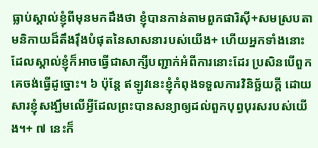ធ្លាប់ស្គាល់ខ្ញុំពីមុនមកដឹងថា ខ្ញុំបានកាន់តាមពួកផារិស៊ី+សមស្របតាមនិកាយដ៏តឹងរ៉ឹងបំផុតនៃសាសនារបស់យើង+ ហើយអ្នកទាំងនោះដែលស្គាល់ខ្ញុំក៏អាចធ្វើជាសាក្សីបញ្ជាក់អំពីការនោះដែរ ប្រសិនបើពួកគេចង់ធ្វើដូច្នោះ។ ៦ ប៉ុន្តែ ឥឡូវនេះខ្ញុំកំពុងទទួលការវិនិច្ឆ័យក្ដី ដោយសារខ្ញុំសង្ឃឹមលើអ្វីដែលព្រះបានសន្យាឲ្យដល់ពួកបុព្វបុរសរបស់យើង។+ ៧ នេះក៏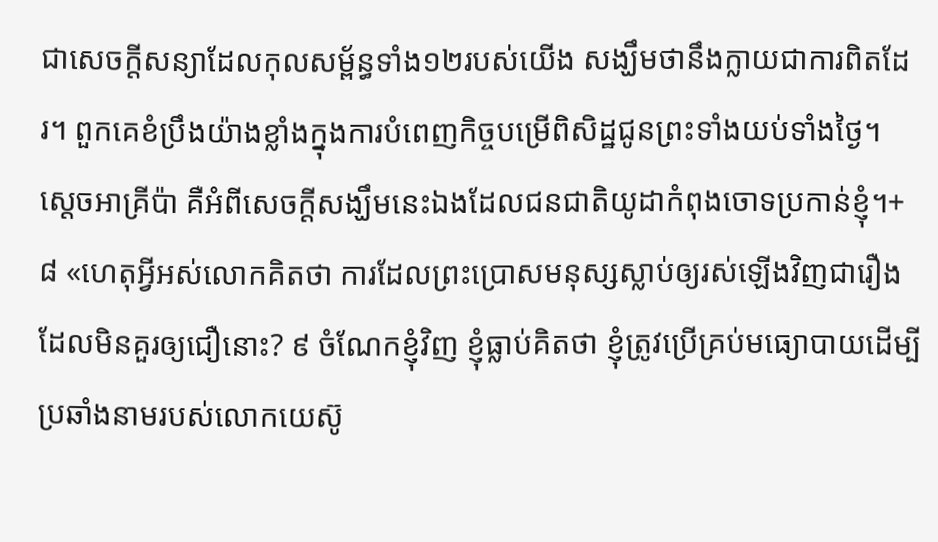ជាសេចក្ដីសន្យាដែលកុលសម្ព័ន្ធទាំង១២របស់យើង សង្ឃឹមថានឹងក្លាយជាការពិតដែរ។ ពួកគេខំប្រឹងយ៉ាងខ្លាំងក្នុងការបំពេញកិច្ចបម្រើពិសិដ្ឋជូនព្រះទាំងយប់ទាំងថ្ងៃ។ ស្ដេចអាគ្រីប៉ា គឺអំពីសេចក្ដីសង្ឃឹមនេះឯងដែលជនជាតិយូដាកំពុងចោទប្រកាន់ខ្ញុំ។+
៨ «ហេតុអ្វីអស់លោកគិតថា ការដែលព្រះប្រោសមនុស្សស្លាប់ឲ្យរស់ឡើងវិញជារឿងដែលមិនគួរឲ្យជឿនោះ? ៩ ចំណែកខ្ញុំវិញ ខ្ញុំធ្លាប់គិតថា ខ្ញុំត្រូវប្រើគ្រប់មធ្យោបាយដើម្បីប្រឆាំងនាមរបស់លោកយេស៊ូ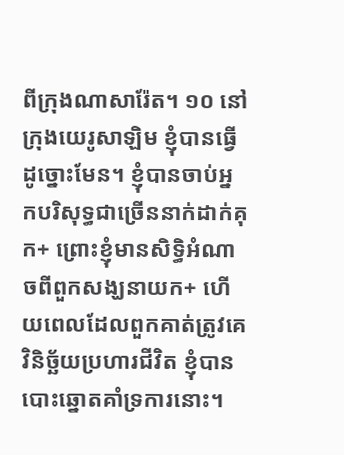ពីក្រុងណាសារ៉ែត។ ១០ នៅក្រុងយេរូសាឡិម ខ្ញុំបានធ្វើដូច្នោះមែន។ ខ្ញុំបានចាប់អ្នកបរិសុទ្ធជាច្រើននាក់ដាក់គុក+ ព្រោះខ្ញុំមានសិទ្ធិអំណាចពីពួកសង្ឃនាយក+ ហើយពេលដែលពួកគាត់ត្រូវគេវិនិច្ឆ័យប្រហារជីវិត ខ្ញុំបានបោះឆ្នោតគាំទ្រការនោះ។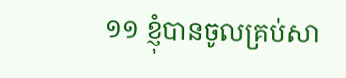១១ ខ្ញុំបានចូលគ្រប់សា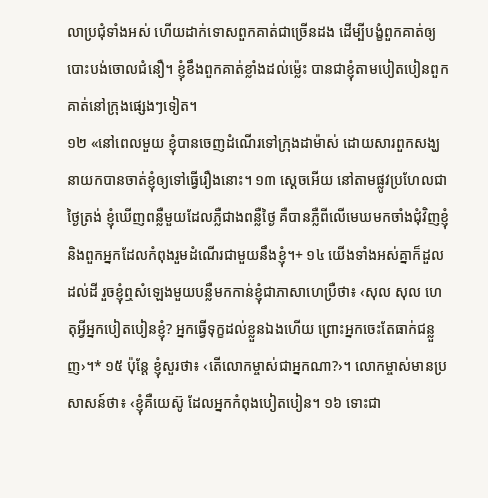លាប្រជុំទាំងអស់ ហើយដាក់ទោសពួកគាត់ជាច្រើនដង ដើម្បីបង្ខំពួកគាត់ឲ្យបោះបង់ចោលជំនឿ។ ខ្ញុំខឹងពួកគាត់ខ្លាំងដល់ម្ល៉េះ បានជាខ្ញុំតាមបៀតបៀនពួកគាត់នៅក្រុងផ្សេងៗទៀត។
១២ «នៅពេលមួយ ខ្ញុំបានចេញដំណើរទៅក្រុងដាម៉ាស់ ដោយសារពួកសង្ឃនាយកបានចាត់ខ្ញុំឲ្យទៅធ្វើរឿងនោះ។ ១៣ ស្ដេចអើយ នៅតាមផ្លូវប្រហែលជាថ្ងៃត្រង់ ខ្ញុំឃើញពន្លឺមួយដែលភ្លឺជាងពន្លឺថ្ងៃ គឺបានភ្លឺពីលើមេឃមកចាំងជុំវិញខ្ញុំនិងពួកអ្នកដែលកំពុងរួមដំណើរជាមួយនឹងខ្ញុំ។+ ១៤ យើងទាំងអស់គ្នាក៏ដួលដល់ដី រួចខ្ញុំឮសំឡេងមួយបន្លឺមកកាន់ខ្ញុំជាភាសាហេប្រឺថា៖ ‹សុល សុល ហេតុអ្វីអ្នកបៀតបៀនខ្ញុំ? អ្នកធ្វើទុក្ខដល់ខ្លួនឯងហើយ ព្រោះអ្នកចេះតែធាក់ជន្លួញ›។* ១៥ ប៉ុន្តែ ខ្ញុំសួរថា៖ ‹តើលោកម្ចាស់ជាអ្នកណា?›។ លោកម្ចាស់មានប្រសាសន៍ថា៖ ‹ខ្ញុំគឺយេស៊ូ ដែលអ្នកកំពុងបៀតបៀន។ ១៦ ទោះជា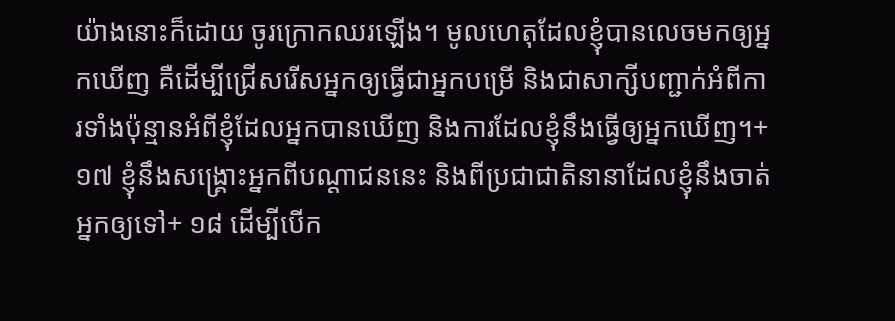យ៉ាងនោះក៏ដោយ ចូរក្រោកឈរឡើង។ មូលហេតុដែលខ្ញុំបានលេចមកឲ្យអ្នកឃើញ គឺដើម្បីជ្រើសរើសអ្នកឲ្យធ្វើជាអ្នកបម្រើ និងជាសាក្សីបញ្ជាក់អំពីការទាំងប៉ុន្មានអំពីខ្ញុំដែលអ្នកបានឃើញ និងការដែលខ្ញុំនឹងធ្វើឲ្យអ្នកឃើញ។+ ១៧ ខ្ញុំនឹងសង្គ្រោះអ្នកពីបណ្ដាជននេះ និងពីប្រជាជាតិនានាដែលខ្ញុំនឹងចាត់អ្នកឲ្យទៅ+ ១៨ ដើម្បីបើក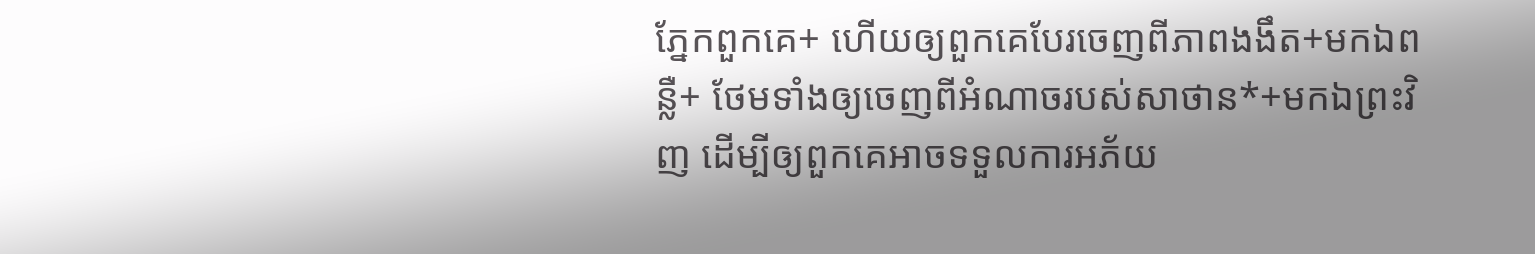ភ្នែកពួកគេ+ ហើយឲ្យពួកគេបែរចេញពីភាពងងឹត+មកឯពន្លឺ+ ថែមទាំងឲ្យចេញពីអំណាចរបស់សាថាន*+មកឯព្រះវិញ ដើម្បីឲ្យពួកគេអាចទទួលការអភ័យ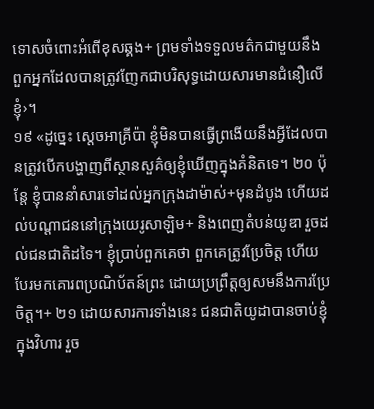ទោសចំពោះអំពើខុសឆ្គង+ ព្រមទាំងទទួលមត៌កជាមួយនឹងពួកអ្នកដែលបានត្រូវញែកជាបរិសុទ្ធដោយសារមានជំនឿលើខ្ញុំ›។
១៩ «ដូច្នេះ ស្ដេចអាគ្រីប៉ា ខ្ញុំមិនបានធ្វើព្រងើយនឹងអ្វីដែលបានត្រូវបើកបង្ហាញពីស្ថានសួគ៌ឲ្យខ្ញុំឃើញក្នុងគំនិតទេ។ ២០ ប៉ុន្តែ ខ្ញុំបាននាំសារទៅដល់អ្នកក្រុងដាម៉ាស់+មុនដំបូង ហើយដល់បណ្ដាជននៅក្រុងយេរូសាឡិម+ និងពេញតំបន់យូឌា រួចដល់ជនជាតិដទៃ។ ខ្ញុំប្រាប់ពួកគេថា ពួកគេត្រូវប្រែចិត្ត ហើយបែរមកគោរពប្រណិប័តន៍ព្រះ ដោយប្រព្រឹត្តឲ្យសមនឹងការប្រែចិត្ត។+ ២១ ដោយសារការទាំងនេះ ជនជាតិយូដាបានចាប់ខ្ញុំក្នុងវិហារ រួច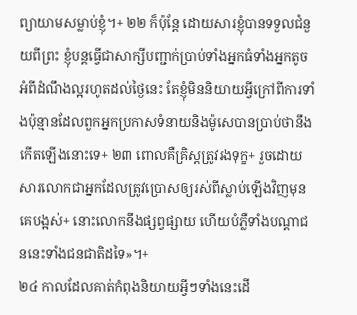ព្យាយាមសម្លាប់ខ្ញុំ។+ ២២ ក៏ប៉ុន្តែ ដោយសារខ្ញុំបានទទួលជំនួយពីព្រះ ខ្ញុំបន្តធ្វើជាសាក្សីបញ្ជាក់ប្រាប់ទាំងអ្នកធំទាំងអ្នកតូចអំពីដំណឹងល្អរហូតដល់ថ្ងៃនេះ តែខ្ញុំមិននិយាយអ្វីក្រៅពីការទាំងប៉ុន្មានដែលពួកអ្នកប្រកាសទំនាយនិងម៉ូសេបានប្រាប់ថានឹងកើតឡើងនោះទេ+ ២៣ ពោលគឺគ្រិស្តត្រូវរងទុក្ខ+ រួចដោយសារលោកជាអ្នកដែលត្រូវប្រោសឲ្យរស់ពីស្លាប់ឡើងវិញមុនគេបង្អស់+ នោះលោកនឹងផ្សព្វផ្សាយ ហើយបំភ្លឺទាំងបណ្ដាជននេះទាំងជនជាតិដទៃ»។+
២៤ កាលដែលគាត់កំពុងនិយាយអ្វីៗទាំងនេះដើ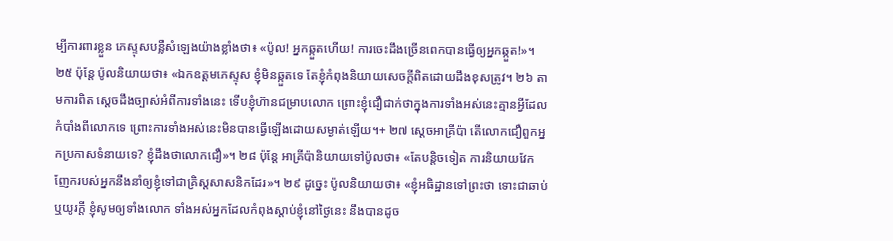ម្បីការពារខ្លួន ភេស្ទុសបន្លឺសំឡេងយ៉ាងខ្លាំងថា៖ «ប៉ូល! អ្នកឆ្កួតហើយ! ការចេះដឹងច្រើនពេកបានធ្វើឲ្យអ្នកឆ្កួត!»។ ២៥ ប៉ុន្តែ ប៉ូលនិយាយថា៖ «ឯកឧត្ដមភេស្ទុស ខ្ញុំមិនឆ្កួតទេ តែខ្ញុំកំពុងនិយាយសេចក្ដីពិតដោយដឹងខុសត្រូវ។ ២៦ តាមការពិត ស្ដេចដឹងច្បាស់អំពីការទាំងនេះ ទើបខ្ញុំហ៊ានជម្រាបលោក ព្រោះខ្ញុំជឿជាក់ថាក្នុងការទាំងអស់នេះគ្មានអ្វីដែលកំបាំងពីលោកទេ ព្រោះការទាំងអស់នេះមិនបានធ្វើឡើងដោយសម្ងាត់ឡើយ។+ ២៧ ស្ដេចអាគ្រីប៉ា តើលោកជឿពួកអ្នកប្រកាសទំនាយទេ? ខ្ញុំដឹងថាលោកជឿ»។ ២៨ ប៉ុន្តែ អាគ្រីប៉ានិយាយទៅប៉ូលថា៖ «តែបន្តិចទៀត ការនិយាយវែកញែករបស់អ្នកនឹងនាំឲ្យខ្ញុំទៅជាគ្រិស្តសាសនិកដែរ»។ ២៩ ដូច្នេះ ប៉ូលនិយាយថា៖ «ខ្ញុំអធិដ្ឋានទៅព្រះថា ទោះជាឆាប់ឬយូរក្ដី ខ្ញុំសូមឲ្យទាំងលោក ទាំងអស់អ្នកដែលកំពុងស្ដាប់ខ្ញុំនៅថ្ងៃនេះ នឹងបានដូច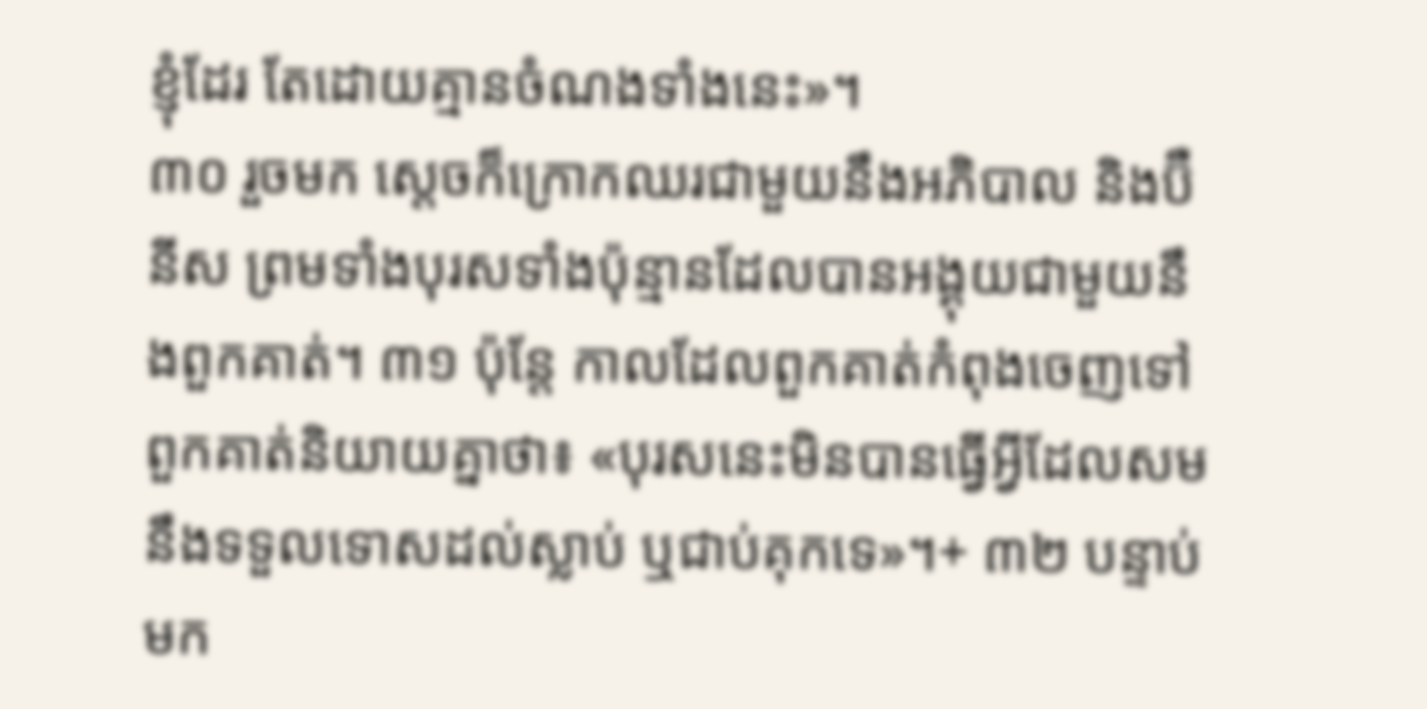ខ្ញុំដែរ តែដោយគ្មានចំណងទាំងនេះ»។
៣០ រួចមក ស្ដេចក៏ក្រោកឈរជាមួយនឹងអភិបាល និងប៊ឺនីស ព្រមទាំងបុរសទាំងប៉ុន្មានដែលបានអង្គុយជាមួយនឹងពួកគាត់។ ៣១ ប៉ុន្តែ កាលដែលពួកគាត់កំពុងចេញទៅ ពួកគាត់និយាយគ្នាថា៖ «បុរសនេះមិនបានធ្វើអ្វីដែលសមនឹងទទួលទោសដល់ស្លាប់ ឬជាប់គុកទេ»។+ ៣២ បន្ទាប់មក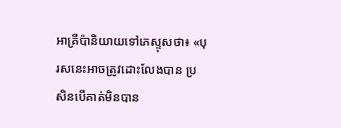អាគ្រីប៉ានិយាយទៅភេស្ទុសថា៖ «បុរសនេះអាចត្រូវដោះលែងបាន ប្រសិនបើគាត់មិនបាន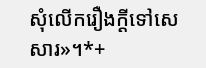សុំលើករឿងក្ដីទៅសេសារ»។*+